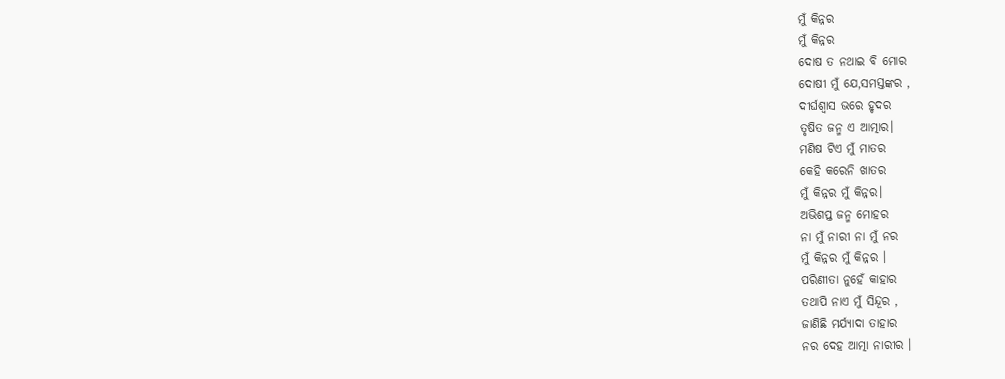ମୁଁ କିନ୍ନର
ମୁଁ କିନ୍ନର
ଦୋଷ ତ ନଥାଇ ବି ମୋର
ଦୋଷୀ ମୁଁ ଯେ,ସମସ୍ତଙ୍କର ,
ଦୀର୍ଘଶ୍ୱାସ ଭରେ ହୃଦର
ତୃଷିତ ଜନ୍ମ ଏ ଆତ୍ମାର।
ମଣିଷ ଟିଏ ମୁଁ ମାତର
କେହି କରେନି ଖାତର
ମୁଁ କିନ୍ନର ମୁଁ କିନ୍ନର।
ଅଭିଶପ୍ତ ଜନ୍ମ ମୋହର
ନା ମୁଁ ନାରୀ ନା ମୁଁ ନର
ମୁଁ କିନ୍ନର ମୁଁ କିନ୍ନର ।
ପରିଣୀତା ନୁହେଁ କାହାର
ତଥାପି ନାଏ ମୁଁ ସିନ୍ଦୂର ,
ଜାଣିଛି ମର୍ଯ୍ୟାଦା ତାହାର
ନର ଦେହ ଆତ୍ମା ନାରୀର ।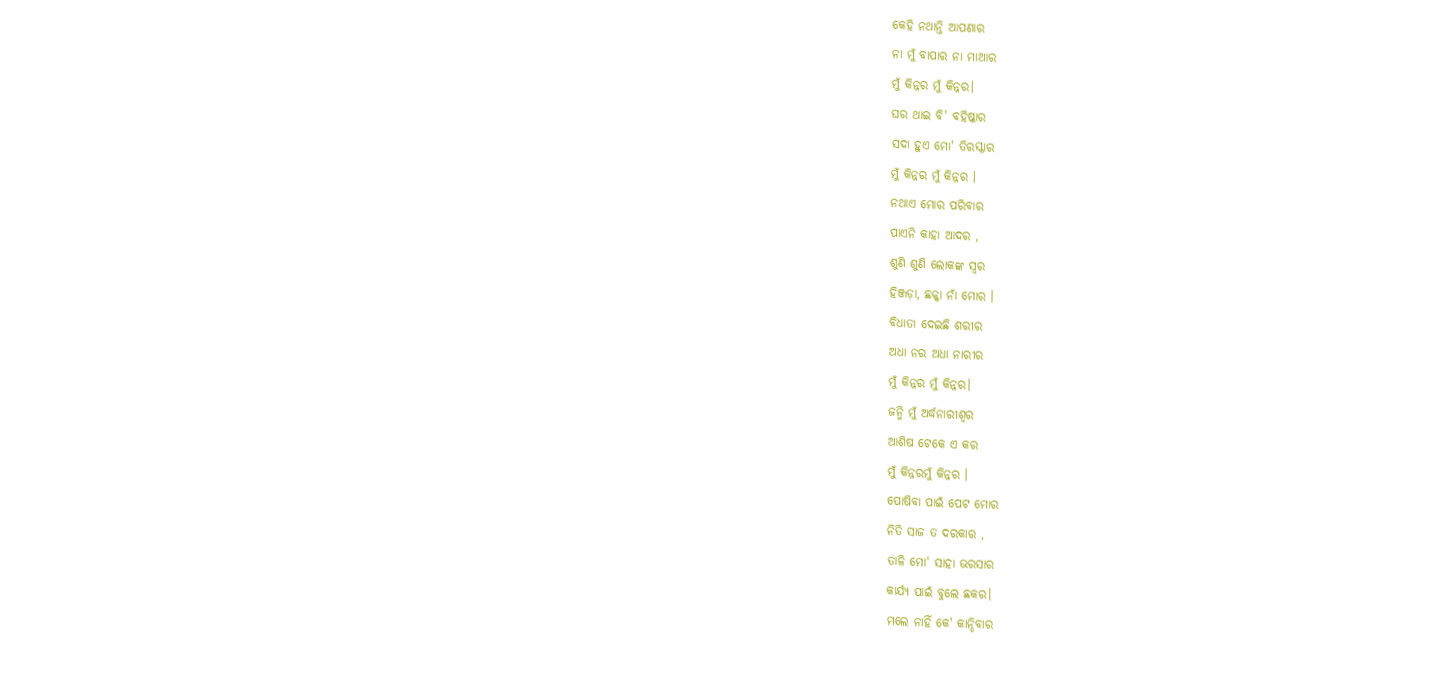କେହି ନଥାନ୍ତି ଆପଣାର
ନା ମୁଁ ବାପାର ନା ମାଆର
ମୁଁ କିନ୍ନର ମୁଁ କିନ୍ନର।
ଘର ଥାଇ ବି' ବହିଷ୍କାର
ସଦା ହୁଏ ମୋ' ତିରସ୍କାର
ମୁଁ କିନ୍ନର ମୁଁ କିନ୍ନର ।
ନଥାଏ ମୋର ପରିବାର
ପାଏନି କାହା ଆଦର ,
ଶୁଣି ଶୁଣି ଲୋକଙ୍କ ସ୍ଵର
ହିଞ୍ଜଡ଼ା, ଛକ୍କା ନାଁ ମୋର ।
ବିଧାତା ଦେଇଛି ଶରୀର
ଅଧା ନର ଅଧା ନାରୀର
ମୁଁ କିନ୍ନର ମୁଁ କିନ୍ନର।
ଜନ୍ମି ମୁଁ ଅର୍ଦ୍ଧନାରୀଶ୍ଵର
ଆଶିଷ ଟେକେ ଏ କର
ମୁଁ କିନ୍ନରମୁଁ କିନ୍ନର ।
ପୋଷିବା ପାଇଁ ପେଟ ମୋର
ନିତି ସାଜ ତ ଦରକାର ,
ତାଳି ମୋ' ସାହା ଭରସାର
କାର୍ଯ୍ୟ ପାଇଁ ବୁଲେ ଛକର।
ମଲେ ନାହିଁ କେ' କାନ୍ଦିବାର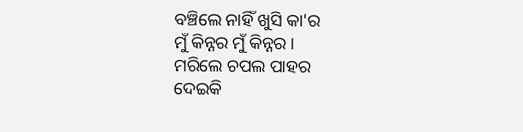ବଞ୍ଚିଲେ ନାହିଁ ଖୁସି କା'ର
ମୁଁ କିନ୍ନର ମୁଁ କିନ୍ନର ।
ମରିଲେ ଚପଲ ପାହର
ଦେଇକି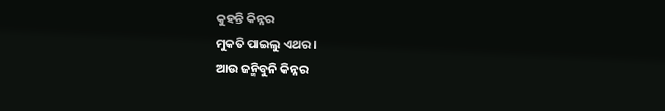କୁହନ୍ତି କିନ୍ନର
ମୁକତି ପାଇଲୁ ଏଥର।
ଆଉ ଜନ୍ମିବୁନି କିନ୍ନର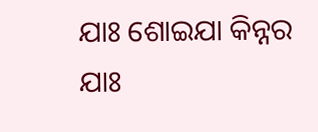ଯାଃ ଶୋଇଯା କିନ୍ନର
ଯାଃ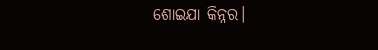ଶୋଇଯା କିନ୍ନର।